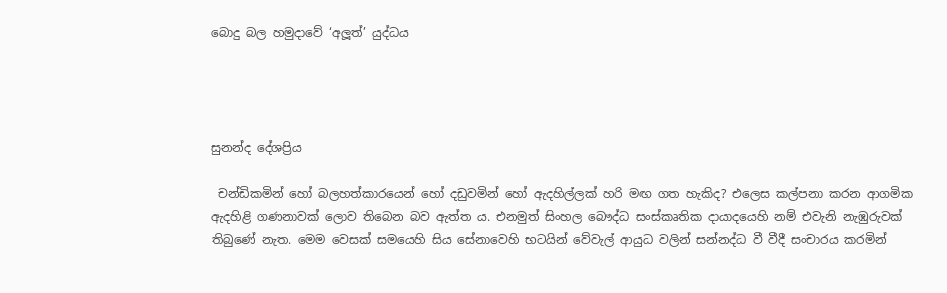බොදු බල හමුදාවේ ‘අලූත්’ යුද්ධය




සුනන්ද දේශප්‍රිය

 චන්ඩිකමින් හෝ බලහත්කාරයෙන් හෝ දඩුවමින් හෝ ඇදහිල්ලක් හරි මඟ ගත හැකිද? එලෙස කල්පනා කරන ආගමික ඇදහිළි ගණනාවක් ලොව තිබෙන බව ඇත්ත ය. එනමුත් සිංහල බෞද්ධ සංස්කෘතික දායාදයෙහි නම් එවැනි නැඹුරුවක් තිබුණේ නැත. මෙම වෙසක් සමයෙහි සිය සේනාවෙහි භටයින් වේවැල් ආයුධ වලින් සන්නද්ධ වී වීදී සංචාරය කරමින්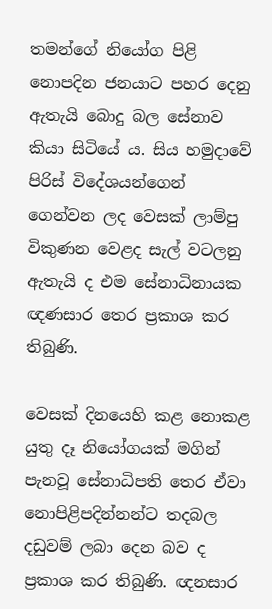තමන්ගේ නියෝග පිළි නොපදින ජනයාට පහර දෙනු ඇතැයි බොදු බල සේනාව කියා සිටියේ ය. සිය හමුදාවේ පිරිස් විදේශයන්ගෙන් ගෙන්වන ලද වෙසක් ලාම්පු විකුණන වෙළද සැල් වටලනු ඇතැයි ද එම සේනාධිනායක ඥණසාර තෙර ප්‍රකාශ කර තිබුණි.

වෙසක් දිනයෙහි කළ නොකළ යුතු දෑ නියෝගයක් මගින් පැනවූ සේනාධිපති තෙර ඒවා නොපිළිපදින්නන්ට තදබල දඩුවම් ලබා දෙන බව ද ප්‍රකාශ කර තිබුණි. ඥනසාර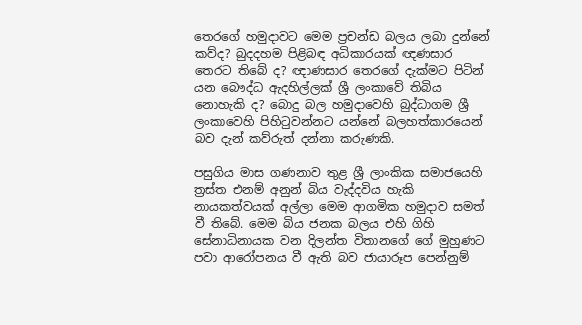තෙරගේ හමුදාවට මෙම ප්‍රචන්ඩ බලය ලබා දුන්නේ කව්ද? බුදදහම පිළිබඳ අධිකාරයක් ඥණසාර තෙරට තිබේ ද? ඥාණසාර තෙරගේ දැක්මට පිටින් යන බෞද්ධ ඇදහිල්ලක් ශ්‍රී ලංකාවේ තිබිය නොහැකි ද? බොදු බල හමුදාවෙහි බුද්ධාගම ශ්‍රී ලංකාවෙහි පිහිටුවන්නට යන්නේ බලහත්කාරයෙන් බව දැන් කව්රුත් දන්නා කරුණකි.

පසුගිය මාස ගණනාව තුළ ශ්‍රී ලාංකික සමාජයෙහි ත්‍රස්ත එනම් අනුන් බිය වැද්දවිය හැකි නායකත්වයක් අල්ලා මෙම ආගමික හමුදාව සමත් වී තිබේ. මෙම බිය ජනක බලය එහි ගිහි සේනාධිනායක වන දිලන්ත විතානගේ ගේ මුහුණට පවා ආරෝපනය වී ඇති බව ජායාරූප පෙන්නුම්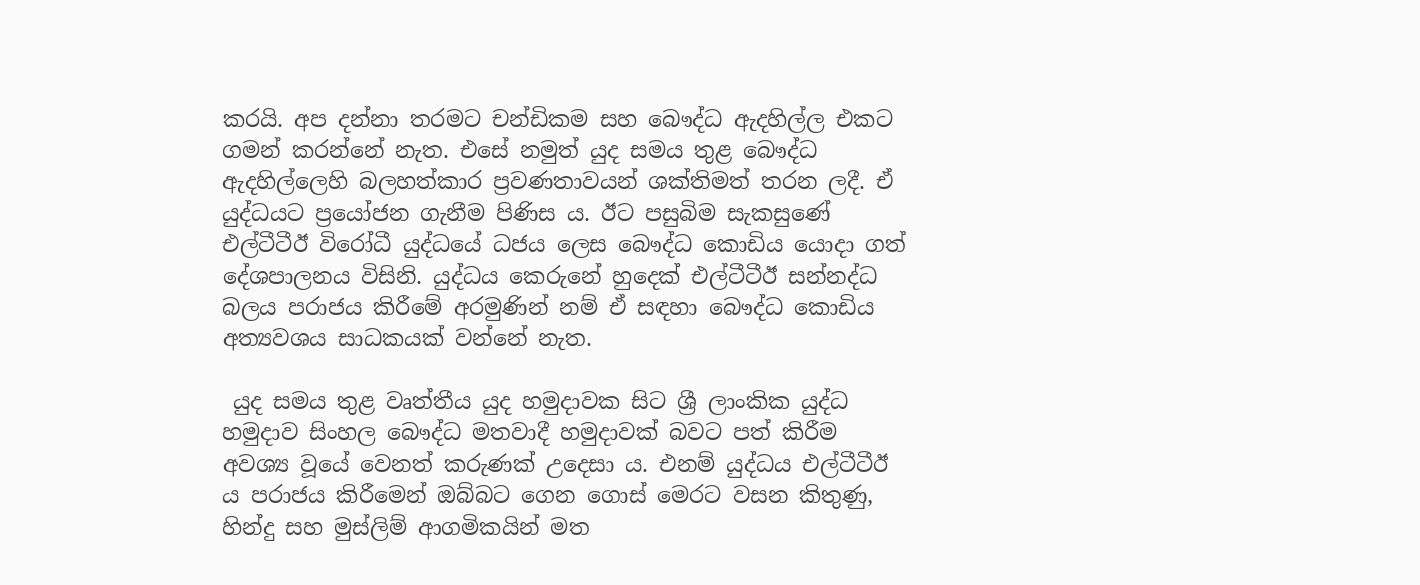කරයි. අප දන්නා තරමට චන්ඩිකම සහ බෞද්ධ ඇදහිල්ල එකට ගමන් කරන්නේ නැත. එසේ නමුත් යුද සමය තුළ බෞද්ධ ඇදහිල්ලෙහි බලහත්කාර ප්‍රවණතාවයන් ශක්තිමත් තරන ලදී. ඒ යුද්ධයට ප්‍රයෝජන ගැනීම පිණිස ය. ඊට පසුබිම සැකසුණේ එල්ටීටීඊ විරෝධී යුද්ධයේ ධජය ලෙස බෞද්ධ කොඩිය යොදා ගත් දේශපාලනය විසිනි. යුද්ධය කෙරුනේ හුදෙක් එල්ටීටීඊ සන්නද්ධ බලය පරාජය කිරීමේ අරමුණින් නම් ඒ සඳහා බෞද්ධ කොඩිය අත්‍යවශය සාධකයක් වන්නේ නැත.

 යුද සමය තුළ වෘත්තීය යුද හමුදාවක සිට ශ්‍රී ලාංකික යුද්ධ හමුදාව සිංහල බෞද්ධ මතවාදී හමුදාවක් බවට පත් කිරීම අවශ්‍ය වූයේ වෙනත් කරුණක් උදෙසා ය. එනම් යුද්ධය එල්ටීටීඊ ය පරාජය කිරීමෙන් ඔබ්බට ගෙන ගොස් මෙරට වසන කිතුණු, හින්දු සහ මුස්ලිම් ආගමිකයින් මත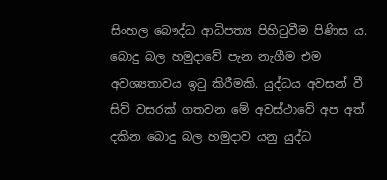සිංහල බෞද්ධ ආධිපත්‍ය පිහිටුවීම පිණිස ය. බොදු බල හමුදාවේ පැන නැගීම එම අවශ්‍යතාවය ඉටු කිරීමකි. යුද්ධය අවසන් වී සිව් වසරක් ගතවන මේ අවස්ථාවේ අප අත් දකින බොදු බල හමුදාව යනු යුද්ධ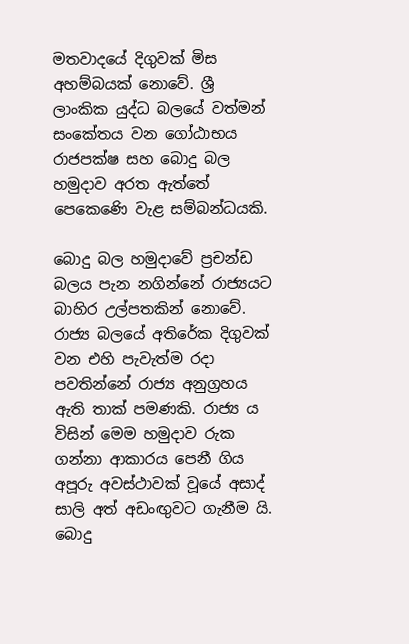මතවාදයේ දිගුවක් මිස අහම්බයක් නොවේ. ශ්‍රී ලාංකික යුද්ධ බලයේ වත්මන් සංකේතය වන ගෝඨාභය රාජපක්ෂ සහ බොදු බල හමුදාව අරත ඇත්තේ පෙකෙණෙි වැළ සම්බන්ධයකි.

බොදු බල හමුදාවේ ප්‍රචන්ඩ බලය පැන නගින්නේ රාජ්‍යයට බාහිර උල්පතකින් නොවේ. රාජ්‍ය බලයේ අතිරේක දිගුවක් වන එහි පැවැත්ම රදා පවතින්නේ රාජ්‍ය අනුග්‍රහය ඇති තාක් පමණකි. රාජ්‍ය ය විසින් මෙම හමුදාව රුක ගන්නා ආකාරය පෙනී ගිය අපූරු අවස්ථාවක් වූයේ අසාද් සාලි අත් අඩංඟුවට ගැනීම යි. බොදු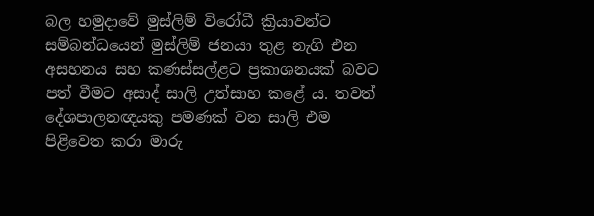බල හමුදාවේ මුස්ලිම් විරෝධී ක්‍රියාවන්ට සම්බන්ධයෙන් මුස්ලිම් ජනයා තුළ නැගි එන අසහනය සහ කණස්සල්ළට ප්‍රකාශනයක් බවට පත් වීමට අසාද් සාලි උත්සාහ කළේ ය. තවත් දේශපාලනඥයකු පමණක් වන සාලි එම පිළිවෙත කරා මාරු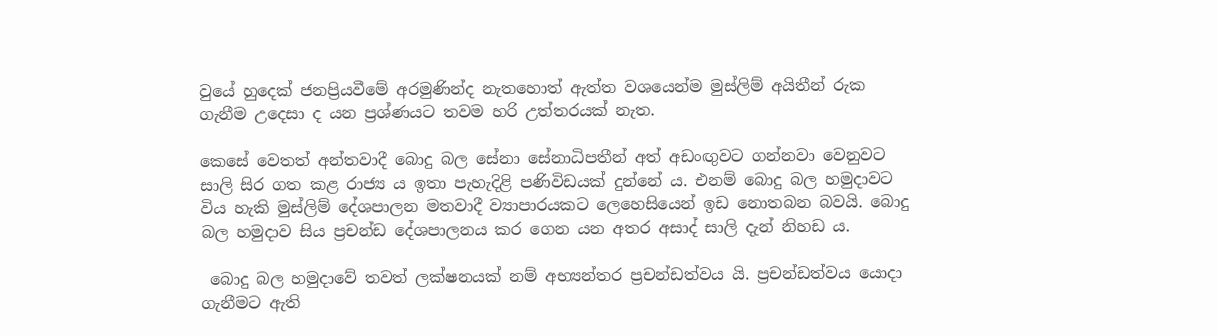වුයේ හුදෙක් ජනප්‍රියවීමේ අරමුණින්ද නැතහොත් ඇත්ත වශයෙන්ම මුස්ලිම් අයිතීන් රුක ගැනීම උදෙසා ද යන ප්‍රශ්ණයට තවම හරි උත්තරයක් නැත.

කෙසේ වෙතත් අන්තවාදී බොදු බල සේනා සේනාධිපතීන් අත් අඩංඟුවට ගන්නවා වෙනුවට සාලි සිර ගත කළ රාජ්‍ය ය ඉතා පැහැදිළි පණිවිඩයක් දුන්නේ ය. එනම් බොදු බල හමුදාවට විය හැකි මුස්ලිම් දේශපාලන මතවාදී ව්‍යාපාරයකට ලෙහෙසියෙන් ඉඩ නොතබන බවයි. බොදු බල හමුදාව සිය ප්‍රචන්ඩ දේශපාලනය කර ගෙන යන අතර අසාද් සාලි දැන් නිහඩ ය.

 බොදු බල හමුදාවේ තවත් ලක්ෂනයක් නම් අභ්‍යන්තර ප්‍රචන්ඩත්වය යි. ප්‍රචන්ඩත්වය යොදා ගැනීමට ඇති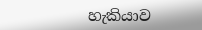හැකියාව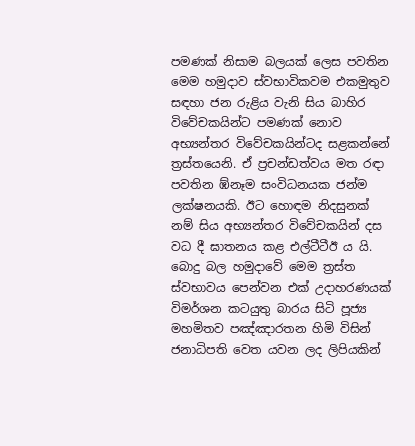පමණක් නිසාම බලයක් ලෙස පවතින මෙම හමුදාව ස්වභාවිකවම එකමුතුව සඳහා ජන රුළිය වැනි සිය බාහිර විවේචකයින්ට පමණක් නොව අභ්‍යන්තර විවේචකයින්ටද සළකන්නේ ත්‍රස්තයෙනි. ඒ ප්‍රචන්ඩත්වය මත රඳා පවතින ඹ්නෑම සංවිධනයක ජන්ම ලක්ෂනයකි. ඊට හොඳම නිදසුනක් නම් සිය අභ්‍යන්තර විවේචකයින් දස වධ දී ඝාතනය කළ එල්ටීටීඊ ය යි. බොදු බල හමුදාවේ මෙම ත්‍රස්ත ස්වභාවය පෙන්වන එක් උදාහරණයක් විමර්ශන කටයුතු බාරය සිටි පූජ්‍ය මහමිතව පඤ්ඤාරතන හිමි විසින් ජනාධිපති වෙත යවන ලද ලිපියකින්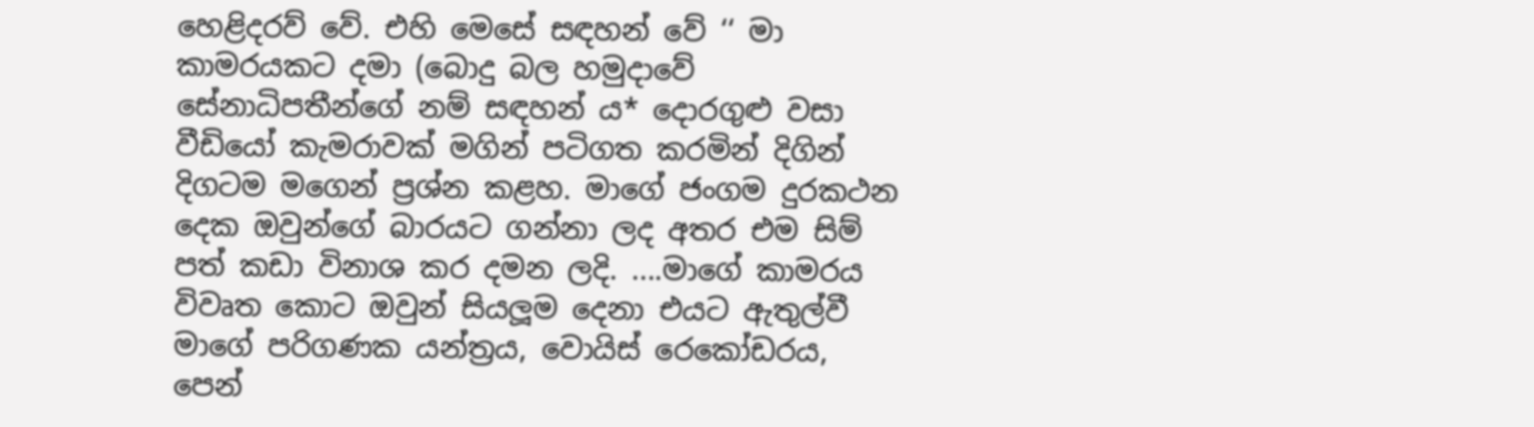හෙළිදරව් වේ. එහි මෙසේ සඳහන් වේ ‘‘ මා කාමරයකට දමා (බොදු බල හමුදාවේ සේනාධිපතීන්ගේ නම් සඳහන් ය* දොරගුළු වසා වීඩියෝ කැමරාවක් මගින් පටිගත කරමින් දිගින් දිගටම මගෙන් ප්‍රශ්න කළහ. මාගේ ජංගම දුරකථන දෙක ඔවුන්ගේ බාරයට ගන්නා ලද අතර එම සිම් පත් කඩා විනාශ කර දමන ලදි. ....මාගේ කාමරය විවෘත කොට ඔවුන් සියලූම දෙනා එයට ඇතුල්වී මාගේ පරිගණක යන්ත්‍රය, වොයිස් රෙකෝඩරය, පෙන්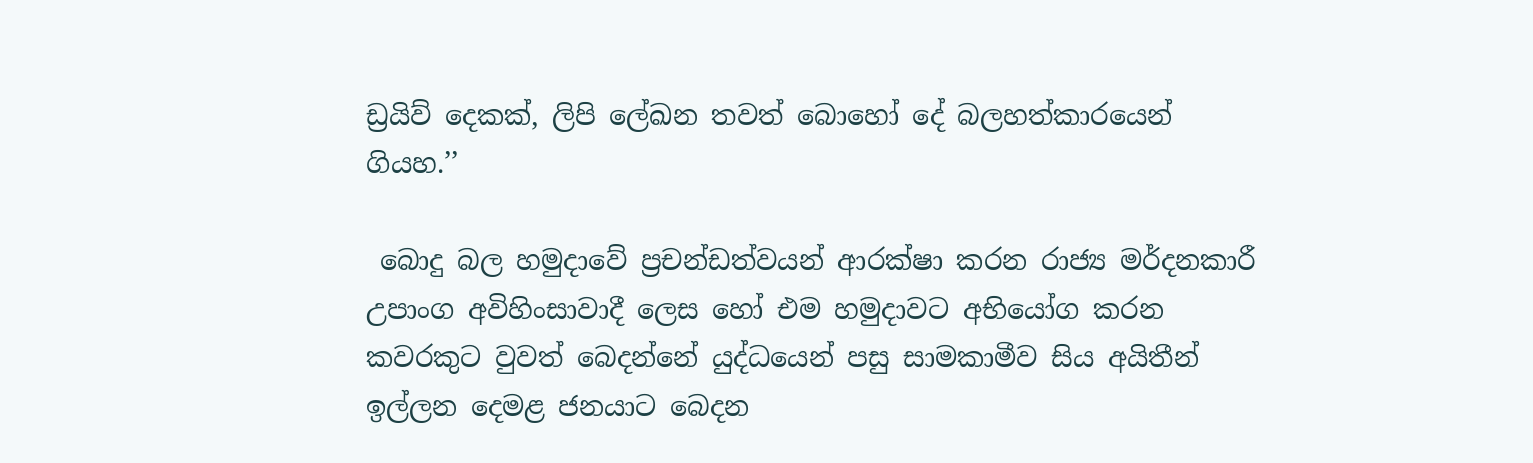ඩ්‍රයිව් දෙකක්, ලිපි ලේඛන තවත් බොහෝ දේ බලහත්කාරයෙන් ගියහ.’’

 බොදු බල හමුදාවේ ප්‍රචන්ඩත්වයන් ආරක්ෂා කරන රාජ්‍ය මර්දනකාරී උපාංග අවිහිංසාවාදී ලෙස හෝ එම හමුදාවට අභියෝග කරන කවරකුට වුවත් බෙදන්නේ යුද්ධයෙන් පසු සාමකාමීව සිය අයිතීන් ඉල්ලන දෙමළ ජනයාට බෙදන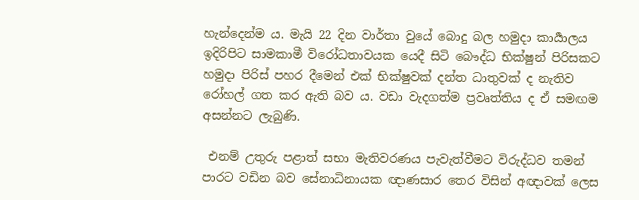හැන්දෙන්ම ය. මැයි 22 දින වාර්තා වුයේ බොදු බල හමුදා කාර්‍යාලය ඉදිරිපිට සාමකාමී විරෝධතාවයක යෙදී සිටි බෞද්ධ භික්ෂුන් පිරිසකට හමුදා පිරිස් පහර දීමෙන් එක් භික්ෂුවක් දන්ත ධාතුවක් ද නැතිව රෝහල් ගත කර ඇති බව ය. වඩා වැදගත්ම ප්‍රවෘත්තිය ද ඒ සමඟම අසන්නට ලැබුණි.

 එනම් උතුරු පළාත් සභා මැතිවරණය පැවැත්වීමට විරුද්ධව තමන් පාරට වඩින බව සේනාධිනායක ඥාණසාර තෙර විසින් අඥාවක් ලෙස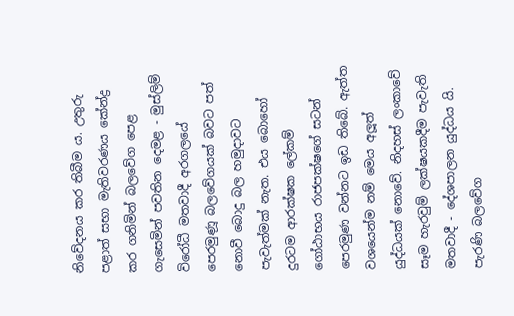නිවේදනය කර තිබීම ය. උතුරු පළාත් සභා මැතිවරණය කේන්ද්‍ර කර ගනිමින් බලවේග පෙළ ගැසෙමින් පවතින දෙමළ - මුස්ලිම් විරෝධී මතවාදී අරගලයේ පෙරමුණූ බලවේගයක් බවට පත් නොවී බොදු බල හමුදාවට පැවැත්මක් නැත. එය බොහෝ දුරටම ආරක්ෂක ලේකම් ගෝඨාභය රාජපක්ෂගේ සටන් පෙරමුණ වන්නට ඉඩ තිබේ. ඇත්ත වශයෙන්ම නම් මෙය අලූත් යුද්ධයක් නොවේ. නිදහස් ලංකාවේ සෑම හැරවුම් ලක්ෂයකදීම පැවැති මතවාදී - දේශපාලන යුද්ධය යි. පැරණි බලවේග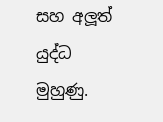සහ අලූත් යුද්ධ මුහුණු.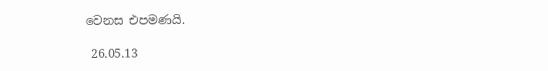වෙනස එපමණයි.

 26.05.13